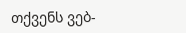თქვენს ვებ-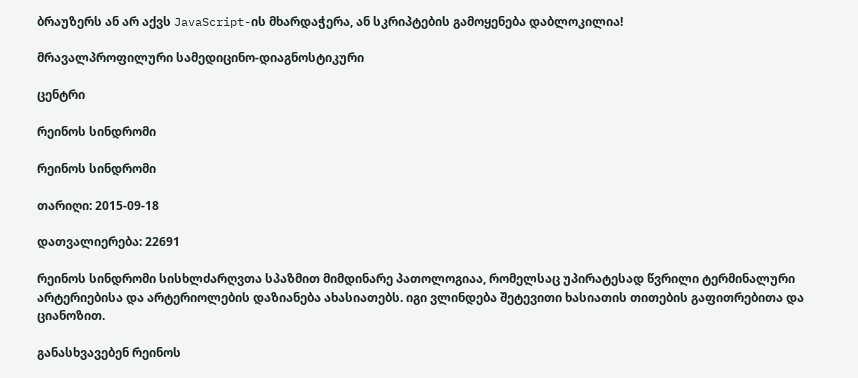ბრაუზერს ან არ აქვს JavaScript-ის მხარდაჭერა, ან სკრიპტების გამოყენება დაბლოკილია!

მრავალპროფილური სამედიცინო-დიაგნოსტიკური

ცენტრი

რეინოს სინდრომი

რეინოს სინდრომი

თარიღი: 2015-09-18

დათვალიერება: 22691

რეინოს სინდრომი სისხლძარღვთა სპაზმით მიმდინარე პათოლოგიაა, რომელსაც უპირატესად წვრილი ტერმინალური არტერიებისა და არტერიოლების დაზიანება ახასიათებს. იგი ვლინდება შეტევითი ხასიათის თითების გაფითრებითა და ციანოზით.

განასხვავებენ რეინოს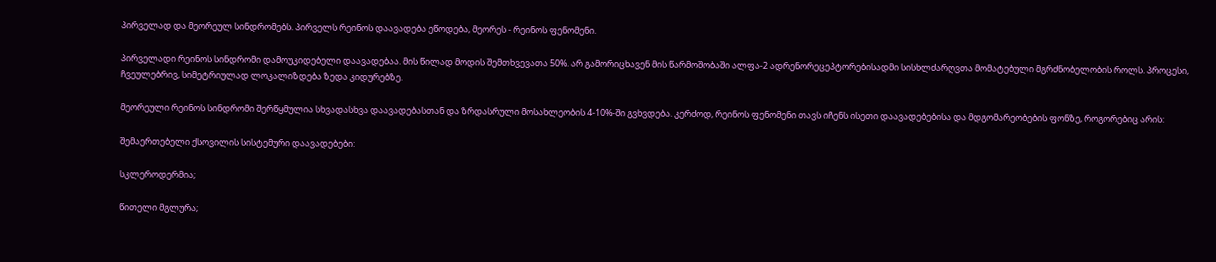პირველად და მეორეულ სინდრომებს. პირველს რეინოს დაავადება ეწოდება, მეორეს - რეინოს ფენომენი.

პირველადი რეინოს სინდრომი დამოუკიდებელი დაავადებაა. მის წილად მოდის შემთხვევათა 50%. არ გამორიცხავენ მის წარმოშობაში ალფა-2 ადრენორეცეპტორებისადმი სისხლძარღვთა მომატებული მგრძნობელობის როლს. პროცესი, ჩვეულებრივ, სიმეტრიულად ლოკალიზდება ზედა კიდურებზე.

მეორეული რეინოს სინდრომი შერწყმულია სხვადასხვა დაავადებასთან და ზრდასრული მოსახლეობის 4-10%-ში გვხვდება. კერძოდ, რეინოს ფენომენი თავს იჩენს ისეთი დაავადებებისა და მდგომარეობების ფონზე, როგორებიც არის:

შემაერთებელი ქსოვილის სისტემური დაავადებები:

სკლეროდერმია;

წითელი მგლურა;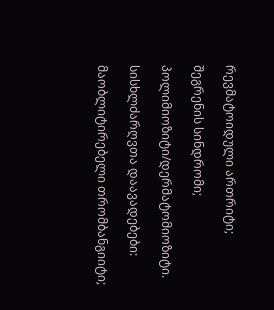რევმატოიდული ართრიტი;

შეგრენის სინდრომი;

პოლიმიოზიტი/დერმატომიოზიტი.

სისხლძარღვთა დაავადებები:

მაობლიტირებელი თრომბანგიიტი;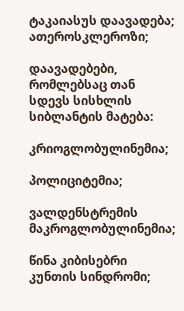ტაკაიასუს დაავადება; ათეროსკლეროზი;

დაავადებები, რომლებსაც თან სდევს სისხლის სიბლანტის მატება:

კრიოგლობულინემია;

პოლიციტემია;

ვალდენსტრემის მაკროგლობულინემია;

წინა კიბისებრი კუნთის სინდრომი;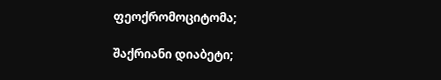ფეოქრომოციტომა;

შაქრიანი დიაბეტი;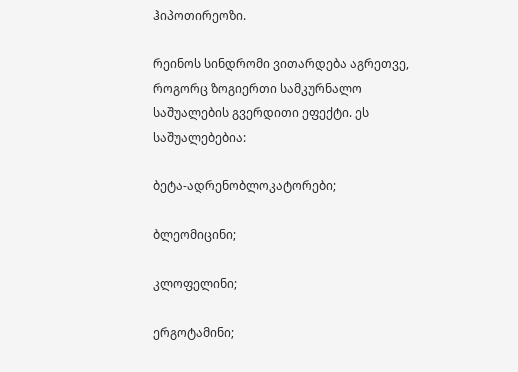ჰიპოთირეოზი.

რეინოს სინდრომი ვითარდება აგრეთვე, როგორც ზოგიერთი სამკურნალო საშუალების გვერდითი ეფექტი. ეს საშუალებებია:

ბეტა-ადრენობლოკატორები;

ბლეომიცინი;

კლოფელინი;

ერგოტამინი;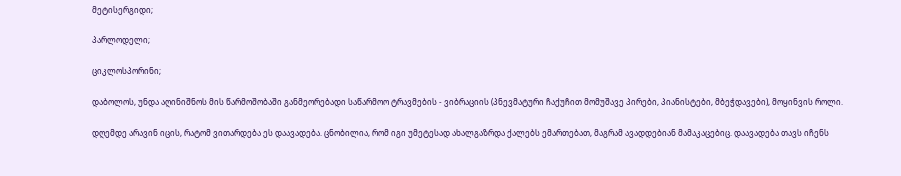მეტისერგიდი;

პარლოდელი;

ციკლოსპორინი;

დაბოლოს, უნდა აღინიშნოს მის წარმოშობაში განმეორებადი საწარმოო ტრავმების - ვიბრაციის (პნევმატური ჩაქუჩით მომუშავე პირები, პიანისტები, მბეჭდავები), მოყინვის როლი.

დღემდე არავინ იცის, რატომ ვითარდება ეს დაავადება. ცნობილია, რომ იგი უმეტესად ახალგაზრდა ქალებს ემართებათ, მაგრამ ავადდებიან მამაკაცებიც. დაავადება თავს იჩენს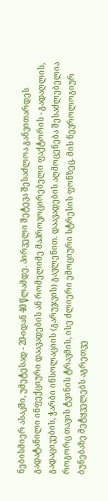ნებისმიერ ასაკში, უმეტესად - 20-იდან 40 წლამდე. პირველი შეტევა შესაძლოა განვითარდეს გადატანილი ინფექციური დაავადების ან რომელიმე მაპროვოცირებელი ფაქტორის - გადაღლის, გადაცივების, ჭარბი ინსოლაციის (გარუჯვის) გავლენით. დაავადების აღმოცენება შესაძლებელია როგორც თავის ტვინის ტრავმის, ისე ძლიერი ემოციური სტრესის ფონზეც. მის ნევროლოგიურ ბუნებაზე მეტყველებს აგრეთვე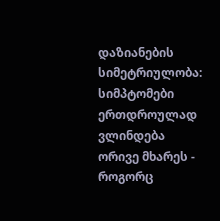დაზიანების სიმეტრიულობა: სიმპტომები ერთდროულად ვლინდება ორივე მხარეს - როგორც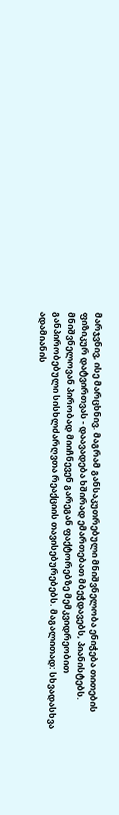მარჯვნივ, ისე მარცხნივ. მაგრამ განსაკუთრებული მნიშვნელობა ენიჭება თითების ფიზიკურ დატვირთვას - დაავადება ხშირად ემართებათ მბეჭდავებს, პიანისტებს. მნიშვნელოვან პირობად მიიჩნევენ გარეგან ფაქტორებზე მემკვიდრეობით განპირობებული სისხლძარღვთა რეაქციის თავისებურებებს. მაგალითად: სხვადასხვა ადამიანის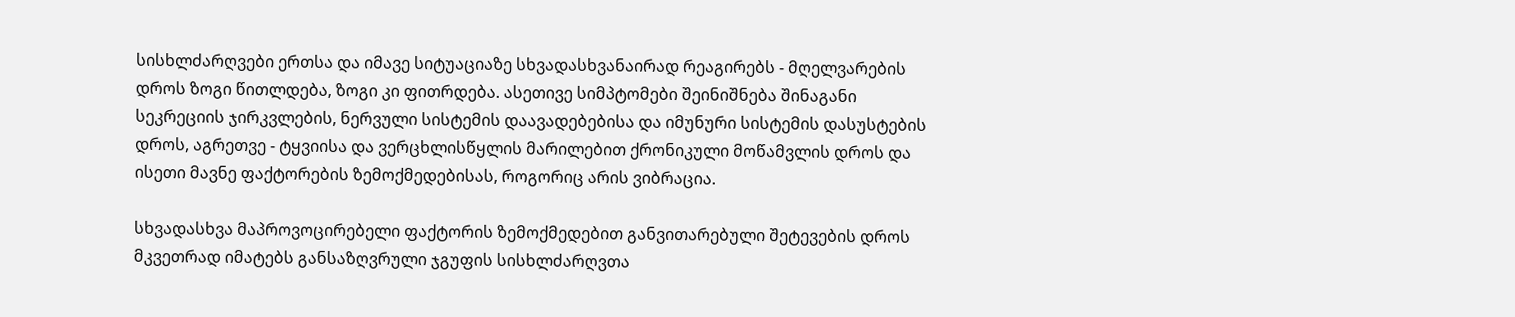სისხლძარღვები ერთსა და იმავე სიტუაციაზე სხვადასხვანაირად რეაგირებს - მღელვარების დროს ზოგი წითლდება, ზოგი კი ფითრდება. ასეთივე სიმპტომები შეინიშნება შინაგანი სეკრეციის ჯირკვლების, ნერვული სისტემის დაავადებებისა და იმუნური სისტემის დასუსტების დროს, აგრეთვე - ტყვიისა და ვერცხლისწყლის მარილებით ქრონიკული მოწამვლის დროს და ისეთი მავნე ფაქტორების ზემოქმედებისას, როგორიც არის ვიბრაცია.

სხვადასხვა მაპროვოცირებელი ფაქტორის ზემოქმედებით განვითარებული შეტევების დროს მკვეთრად იმატებს განსაზღვრული ჯგუფის სისხლძარღვთა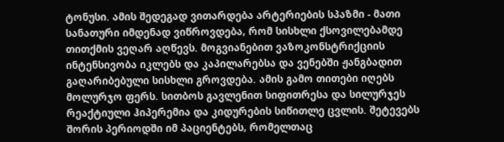ტონუსი. ამის შედეგად ვითარდება არტერიების სპაზმი - მათი სანათური იმდენად ვიწროვდება, რომ სისხლი ქსოვილებამდე თითქმის ვეღარ აღწევს. მოგვიანებით ვაზოკონსტრიქციის ინტენსივობა იკლებს და კაპილარებსა და ვენებში ჟანგბადით გაღარიბებული სისხლი გროვდება. ამის გამო თითები იღებს მოლურჯო ფერს. სითბოს გავლენით სიფითრესა და სილურჯეს რეაქტიული ჰიპერემია და კიდურების სიწითლე ცვლის. შეტევებს შორის პერიოდში იმ პაციენტებს, რომელთაც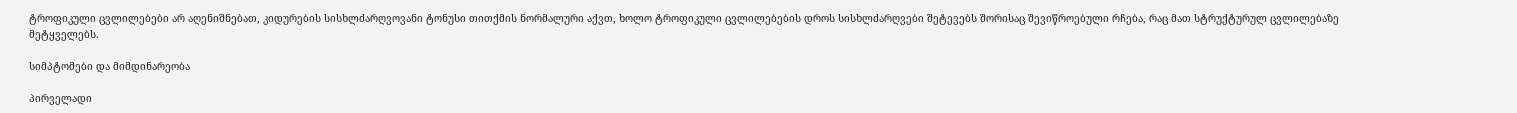ტროფიკული ცვლილებები არ აღენიშნებათ, კიდურების სისხლძარღვოვანი ტონუსი თითქმის ნორმალური აქვთ, ხოლო ტროფიკული ცვლილებების დროს სისხლძარღვები შეტევებს შორისაც შევიწროებული რჩება, რაც მათ სტრუქტურულ ცვლილებაზე მეტყველებს.

სიმპტომები და მიმდინარეობა

პირველადი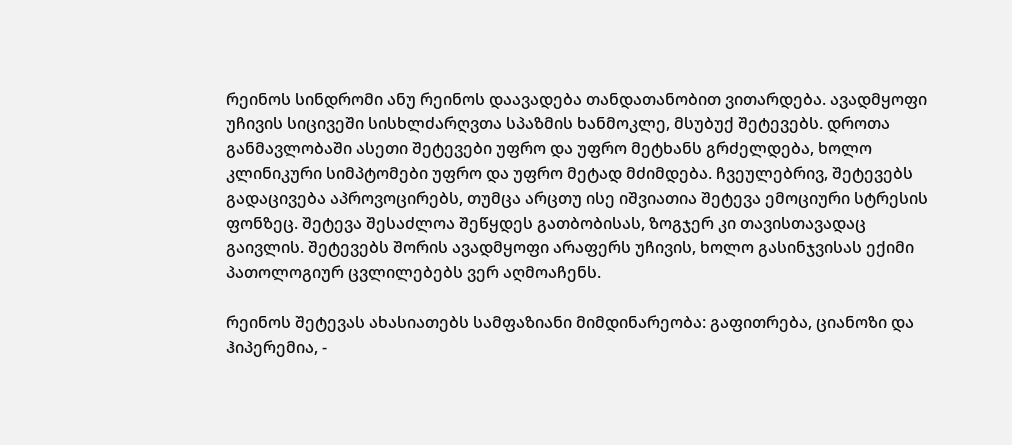რეინოს სინდრომი ანუ რეინოს დაავადება თანდათანობით ვითარდება. ავადმყოფი უჩივის სიცივეში სისხლძარღვთა სპაზმის ხანმოკლე, მსუბუქ შეტევებს. დროთა განმავლობაში ასეთი შეტევები უფრო და უფრო მეტხანს გრძელდება, ხოლო კლინიკური სიმპტომები უფრო და უფრო მეტად მძიმდება. ჩვეულებრივ, შეტევებს გადაცივება აპროვოცირებს, თუმცა არცთუ ისე იშვიათია შეტევა ემოციური სტრესის ფონზეც. შეტევა შესაძლოა შეწყდეს გათბობისას, ზოგჯერ კი თავისთავადაც გაივლის. შეტევებს შორის ავადმყოფი არაფერს უჩივის, ხოლო გასინჯვისას ექიმი პათოლოგიურ ცვლილებებს ვერ აღმოაჩენს.

რეინოს შეტევას ახასიათებს სამფაზიანი მიმდინარეობა: გაფითრება, ციანოზი და ჰიპერემია, -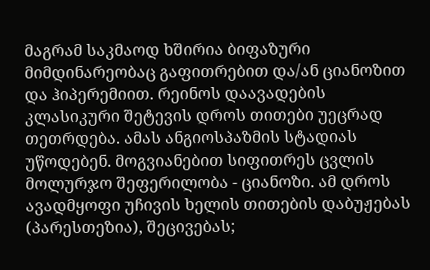მაგრამ საკმაოდ ხშირია ბიფაზური მიმდინარეობაც გაფითრებით და/ან ციანოზით და ჰიპერემიით. რეინოს დაავადების კლასიკური შეტევის დროს თითები უეცრად თეთრდება. ამას ანგიოსპაზმის სტადიას უწოდებენ. მოგვიანებით სიფითრეს ცვლის მოლურჯო შეფერილობა - ციანოზი. ამ დროს ავადმყოფი უჩივის ხელის თითების დაბუჟებას (პარესთეზია), შეცივებას;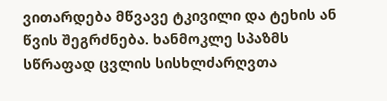ვითარდება მწვავე ტკივილი და ტეხის ან წვის შეგრძნება. ხანმოკლე სპაზმს სწრაფად ცვლის სისხლძარღვთა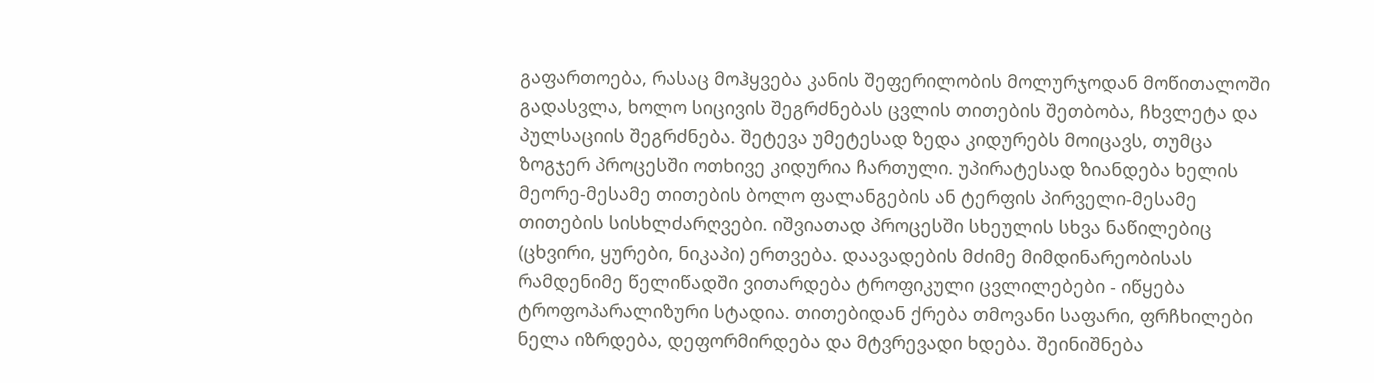გაფართოება, რასაც მოჰყვება კანის შეფერილობის მოლურჯოდან მოწითალოში გადასვლა, ხოლო სიცივის შეგრძნებას ცვლის თითების შეთბობა, ჩხვლეტა და პულსაციის შეგრძნება. შეტევა უმეტესად ზედა კიდურებს მოიცავს, თუმცა ზოგჯერ პროცესში ოთხივე კიდურია ჩართული. უპირატესად ზიანდება ხელის მეორე-მესამე თითების ბოლო ფალანგების ან ტერფის პირველი-მესამე თითების სისხლძარღვები. იშვიათად პროცესში სხეულის სხვა ნაწილებიც (ცხვირი, ყურები, ნიკაპი) ერთვება. დაავადების მძიმე მიმდინარეობისას რამდენიმე წელიწადში ვითარდება ტროფიკული ცვლილებები - იწყება ტროფოპარალიზური სტადია. თითებიდან ქრება თმოვანი საფარი, ფრჩხილები ნელა იზრდება, დეფორმირდება და მტვრევადი ხდება. შეინიშნება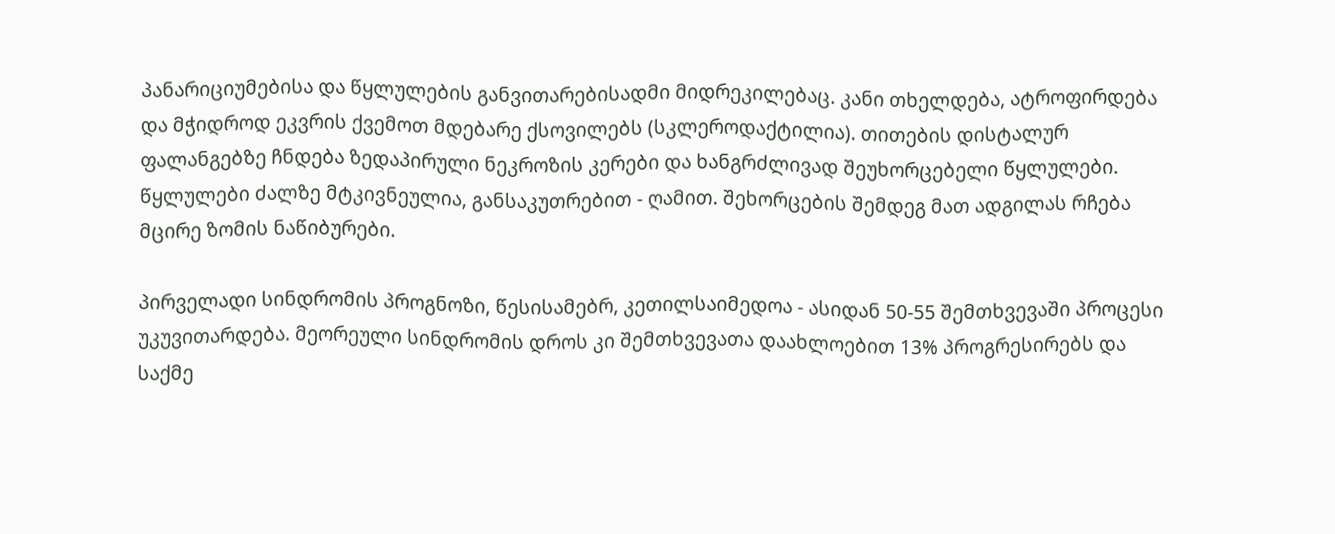პანარიციუმებისა და წყლულების განვითარებისადმი მიდრეკილებაც. კანი თხელდება, ატროფირდება და მჭიდროდ ეკვრის ქვემოთ მდებარე ქსოვილებს (სკლეროდაქტილია). თითების დისტალურ ფალანგებზე ჩნდება ზედაპირული ნეკროზის კერები და ხანგრძლივად შეუხორცებელი წყლულები. წყლულები ძალზე მტკივნეულია, განსაკუთრებით - ღამით. შეხორცების შემდეგ მათ ადგილას რჩება მცირე ზომის ნაწიბურები.

პირველადი სინდრომის პროგნოზი, წესისამებრ, კეთილსაიმედოა - ასიდან 50-55 შემთხვევაში პროცესი უკუვითარდება. მეორეული სინდრომის დროს კი შემთხვევათა დაახლოებით 13% პროგრესირებს და საქმე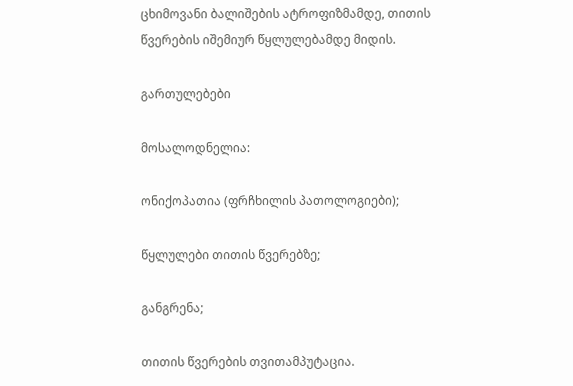ცხიმოვანი ბალიშების ატროფიზმამდე, თითის წვერების იშემიურ წყლულებამდე მიდის.

გართულებები

მოსალოდნელია:

ონიქოპათია (ფრჩხილის პათოლოგიები);

წყლულები თითის წვერებზე;

განგრენა;

თითის წვერების თვითამპუტაცია.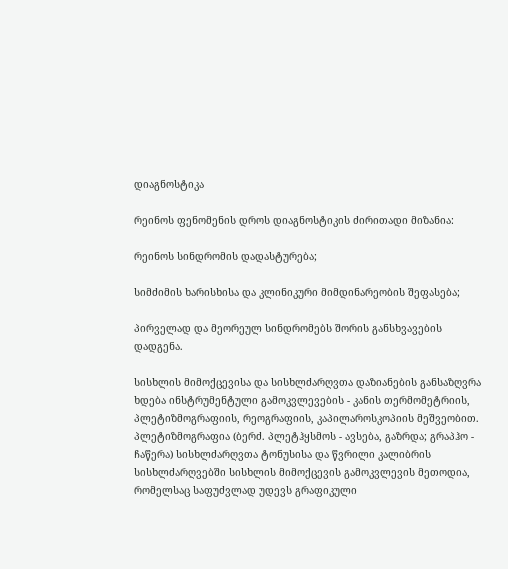დიაგნოსტიკა

რეინოს ფენომენის დროს დიაგნოსტიკის ძირითადი მიზანია:

რეინოს სინდრომის დადასტურება;

სიმძიმის ხარისხისა და კლინიკური მიმდინარეობის შეფასება;

პირველად და მეორეულ სინდრომებს შორის განსხვავების დადგენა.

სისხლის მიმოქცევისა და სისხლძარღვთა დაზიანების განსაზღვრა ხდება ინსტრუმენტული გამოკვლევების - კანის თერმომეტრიის, პლეტიზმოგრაფიის, რეოგრაფიის, კაპილაროსკოპიის მეშვეობით. პლეტიზმოგრაფია (ბერძ. პლეტჰყსმოს - ავსება, გაზრდა; გრაპჰო - ჩაწერა) სისხლძარღვთა ტონუსისა და წვრილი კალიბრის სისხლძარღვებში სისხლის მიმოქცევის გამოკვლევის მეთოდია, რომელსაც საფუძვლად უდევს გრაფიკული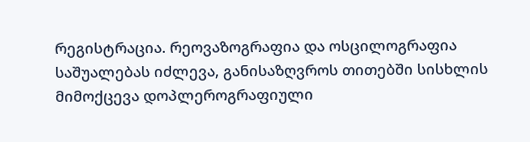რეგისტრაცია. რეოვაზოგრაფია და ოსცილოგრაფია საშუალებას იძლევა, განისაზღვროს თითებში სისხლის მიმოქცევა დოპლეროგრაფიული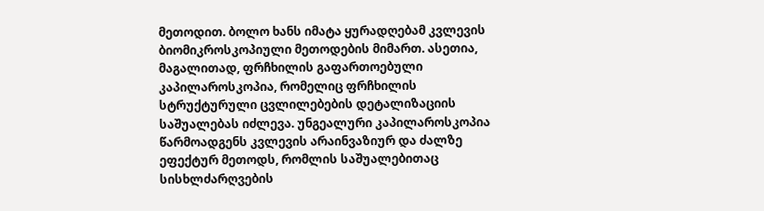მეთოდით. ბოლო ხანს იმატა ყურადღებამ კვლევის ბიომიკროსკოპიული მეთოდების მიმართ. ასეთია, მაგალითად, ფრჩხილის გაფართოებული კაპილაროსკოპია, რომელიც ფრჩხილის სტრუქტურული ცვლილებების დეტალიზაციის საშუალებას იძლევა. უნგეალური კაპილაროსკოპია წარმოადგენს კვლევის არაინვაზიურ და ძალზე ეფექტურ მეთოდს, რომლის საშუალებითაც სისხლძარღვების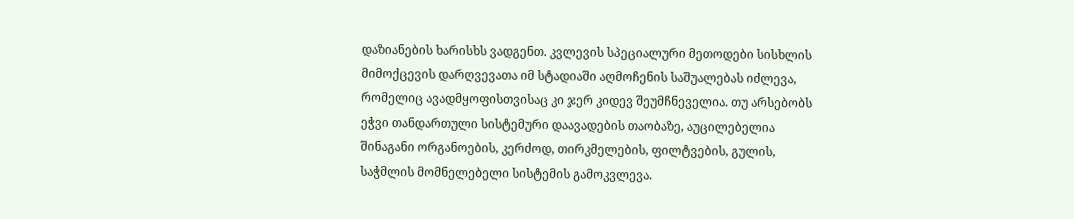დაზიანების ხარისხს ვადგენთ. კვლევის სპეციალური მეთოდები სისხლის მიმოქცევის დარღვევათა იმ სტადიაში აღმოჩენის საშუალებას იძლევა, რომელიც ავადმყოფისთვისაც კი ჯერ კიდევ შეუმჩნეველია. თუ არსებობს ეჭვი თანდართული სისტემური დაავადების თაობაზე, აუცილებელია შინაგანი ორგანოების, კერძოდ, თირკმელების, ფილტვების, გულის, საჭმლის მომნელებელი სისტემის გამოკვლევა.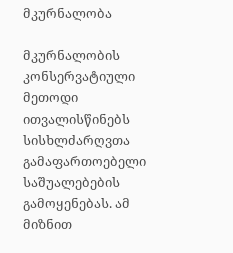მკურნალობა

მკურნალობის კონსერვატიული მეთოდი ითვალისწინებს სისხლძარღვთა გამაფართოებელი საშუალებების გამოყენებას. ამ მიზნით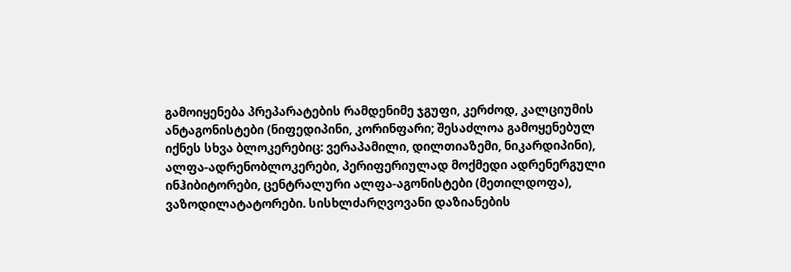გამოიყენება პრეპარატების რამდენიმე ჯგუფი, კერძოდ, კალციუმის ანტაგონისტები (ნიფედიპინი, კორინფარი; შესაძლოა გამოყენებულ იქნეს სხვა ბლოკერებიც: ვერაპამილი, დილთიაზემი, ნიკარდიპინი), ალფა-ადრენობლოკერები, პერიფერიულად მოქმედი ადრენერგული ინჰიბიტორები, ცენტრალური ალფა-აგონისტები (მეთილდოფა), ვაზოდილატატორები. სისხლძარღვოვანი დაზიანების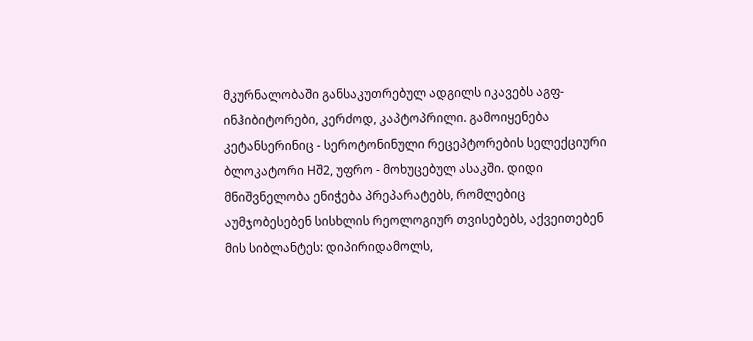მკურნალობაში განსაკუთრებულ ადგილს იკავებს აგფ-ინჰიბიტორები, კერძოდ, კაპტოპრილი. გამოიყენება კეტანსერინიც - სეროტონინული რეცეპტორების სელექციური ბლოკატორი Hშ2, უფრო - მოხუცებულ ასაკში. დიდი მნიშვნელობა ენიჭება პრეპარატებს, რომლებიც აუმჯობესებენ სისხლის რეოლოგიურ თვისებებს, აქვეითებენ მის სიბლანტეს: დიპირიდამოლს,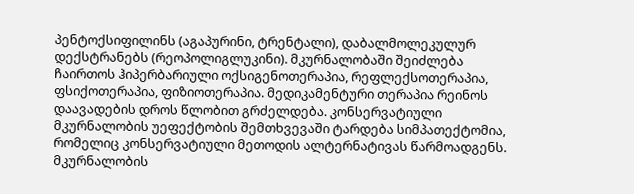პენტოქსიფილინს (აგაპურინი, ტრენტალი), დაბალმოლეკულურ დექსტრანებს (რეოპოლიგლუკინი). მკურნალობაში შეიძლება ჩაირთოს ჰიპერბარიული ოქსიგენოთერაპია, რეფლექსოთერაპია, ფსიქოთერაპია, ფიზიოთერაპია. მედიკამენტური თერაპია რეინოს დაავადების დროს წლობით გრძელდება. კონსერვატიული მკურნალობის უეფექტობის შემთხვევაში ტარდება სიმპათექტომია, რომელიც კონსერვატიული მეთოდის ალტერნატივას წარმოადგენს. მკურნალობის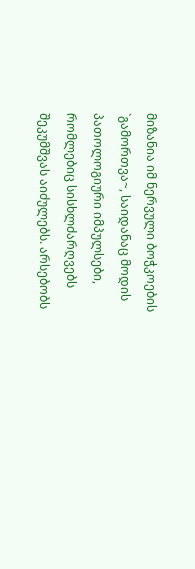მიზანია იმ ნერვული ბოჭკოების `გამორთვა~, საიდანაც მოდის პათოლოგიური იმპულსები, რომლებიც სისხლძარღვებს შეკუმშვას აიძულებს. არსებობს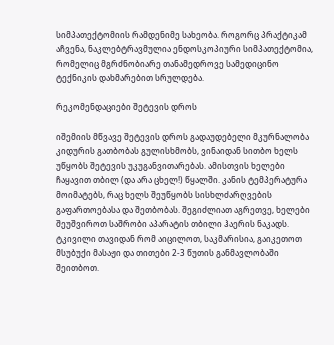სიმპათექტომიის რამდენიმე სახეობა. როგორც პრაქტიკამ აჩვენა, ნაკლებტრავმულია ენდოსკოპიური სიმპათექტომია, რომელიც მგრძნობიარე თანამედროვე სამედიცინო ტექნიკის დახმარებით სრულდება.

რეკომენდაციები შეტევის დროს

იშემიის მწვავე შეტევის დროს გადაუდებელი მკურნალობა კიდურის გათბობას გულისხმობს, ვინაიდან სითბო ხელს უწყობს შეტევის უკუგანვითარებას. ამისთვის ხელები ჩაყავით თბილ (და არა ცხელ!) წყალში. კანის ტემპერატურა მოიმატებს, რაც ხელს შეუწყობს სისხლძარღვების გაფართოებასა და შეთბობას. შეგიძლიათ აგრეთვე, ხელები შეუშვიროთ საშრობი აპარატის თბილი ჰაერის ნაკადს. ტკივილი თავიდან რომ აიცილოთ, საკმარისია, გაიკეთოთ მსუბუქი მასაჟი და თითები 2-3 წუთის განმავლობაში შეითბოთ.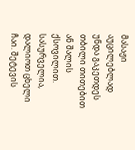მასაჟი აუცილებლად უნდა გაკეთდეს თბილი თითებით ან შალის ქსოვილით. სასურველია, დალიოთ ცხელი ჩაი. შეტევის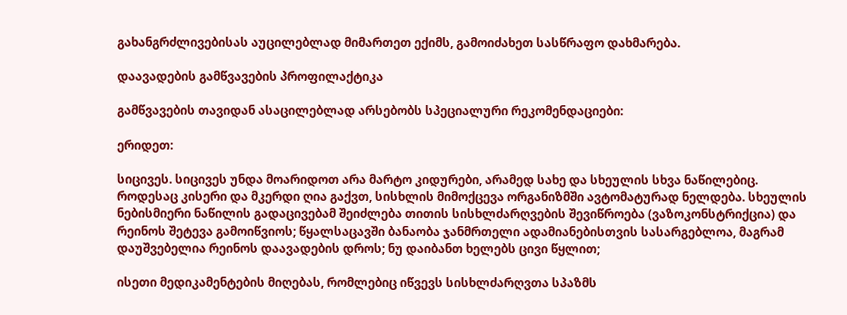გახანგრძლივებისას აუცილებლად მიმართეთ ექიმს, გამოიძახეთ სასწრაფო დახმარება.

დაავადების გამწვავების პროფილაქტიკა

გამწვავების თავიდან ასაცილებლად არსებობს სპეციალური რეკომენდაციები:

ერიდეთ:

სიცივეს. სიცივეს უნდა მოარიდოთ არა მარტო კიდურები, არამედ სახე და სხეულის სხვა ნაწილებიც. როდესაც კისერი და მკერდი ღია გაქვთ, სისხლის მიმოქცევა ორგანიზმში ავტომატურად ნელდება. სხეულის ნებისმიერი ნაწილის გადაცივებამ შეიძლება თითის სისხლძარღვების შევიწროება (ვაზოკონსტრიქცია) და რეინოს შეტევა გამოიწვიოს; წყალსაცავში ბანაობა ჯანმრთელი ადამიანებისთვის სასარგებლოა, მაგრამ დაუშვებელია რეინოს დაავადების დროს; ნუ დაიბანთ ხელებს ცივი წყლით;

ისეთი მედიკამენტების მიღებას, რომლებიც იწვევს სისხლძარღვთა სპაზმს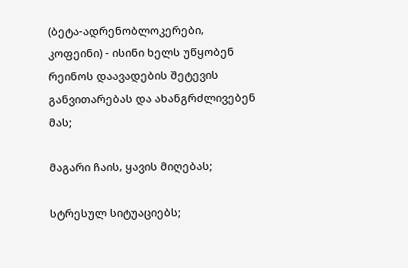(ბეტა-ადრენობლოკერები, კოფეინი) - ისინი ხელს უწყობენ რეინოს დაავადების შეტევის განვითარებას და ახანგრძლივებენ მას;

მაგარი ჩაის, ყავის მიღებას;

სტრესულ სიტუაციებს;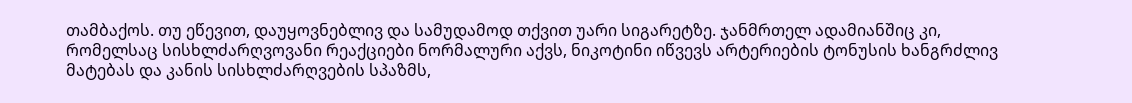თამბაქოს. თუ ეწევით, დაუყოვნებლივ და სამუდამოდ თქვით უარი სიგარეტზე. ჯანმრთელ ადამიანშიც კი, რომელსაც სისხლძარღვოვანი რეაქციები ნორმალური აქვს, ნიკოტინი იწვევს არტერიების ტონუსის ხანგრძლივ მატებას და კანის სისხლძარღვების სპაზმს,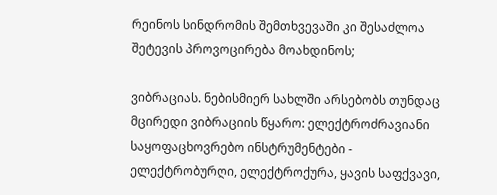რეინოს სინდრომის შემთხვევაში კი შესაძლოა შეტევის პროვოცირება მოახდინოს;

ვიბრაციას. ნებისმიერ სახლში არსებობს თუნდაც მცირედი ვიბრაციის წყარო: ელექტროძრავიანი საყოფაცხოვრებო ინსტრუმენტები - ელექტრობურღი, ელექტროქურა, ყავის საფქვავი,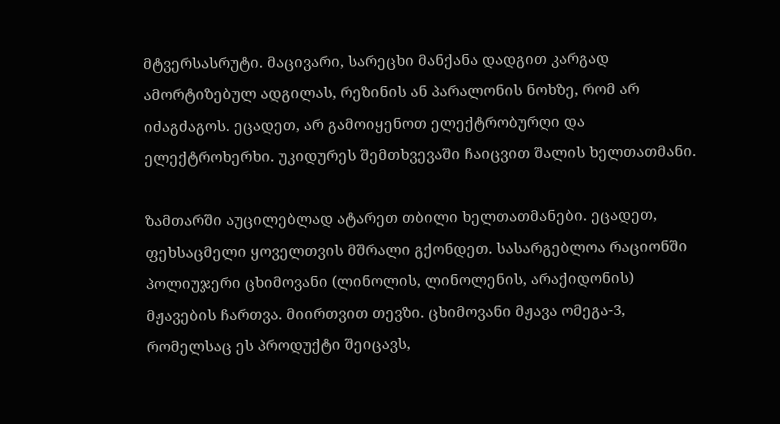მტვერსასრუტი. მაცივარი, სარეცხი მანქანა დადგით კარგად ამორტიზებულ ადგილას, რეზინის ან პარალონის ნოხზე, რომ არ იძაგძაგოს. ეცადეთ, არ გამოიყენოთ ელექტრობურღი და ელექტროხერხი. უკიდურეს შემთხვევაში ჩაიცვით შალის ხელთათმანი.

ზამთარში აუცილებლად ატარეთ თბილი ხელთათმანები. ეცადეთ, ფეხსაცმელი ყოველთვის მშრალი გქონდეთ. სასარგებლოა რაციონში პოლიუჯერი ცხიმოვანი (ლინოლის, ლინოლენის, არაქიდონის) მჟავების ჩართვა. მიირთვით თევზი. ცხიმოვანი მჟავა ომეგა-3, რომელსაც ეს პროდუქტი შეიცავს,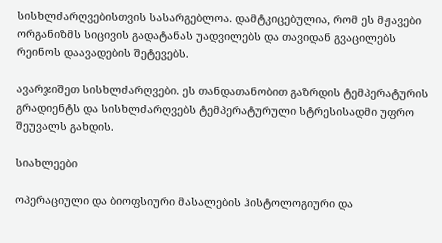სისხლძარღვებისთვის სასარგებლოა. დამტკიცებულია, რომ ეს მჟავები ორგანიზმს სიცივის გადატანას უადვილებს და თავიდან გვაცილებს რეინოს დაავადების შეტევებს.

ავარჯიშეთ სისხლძარღვები. ეს თანდათანობით გაზრდის ტემპერატურის გრადიენტს და სისხლძარღვებს ტემპერატურული სტრესისადმი უფრო შეუვალს გახდის.

სიახლეები

ოპერაციული და ბიოფსიური მასალების ჰისტოლოგიური და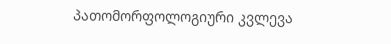პათომორფოლოგიური კვლევა